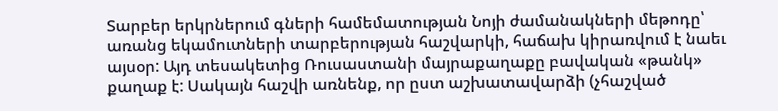Տարբեր երկրներում գների համեմատության Նոյի ժամանակների մեթոդը՝ առանց եկամուտների տարբերության հաշվարկի, հաճախ կիրառվում է նաեւ այսօր: Այդ տեսակետից Ռուսաստանի մայրաքաղաքը բավական «թանկ» քաղաք է: Սակայն հաշվի առնենք, որ ըստ աշխատավարձի (չհաշված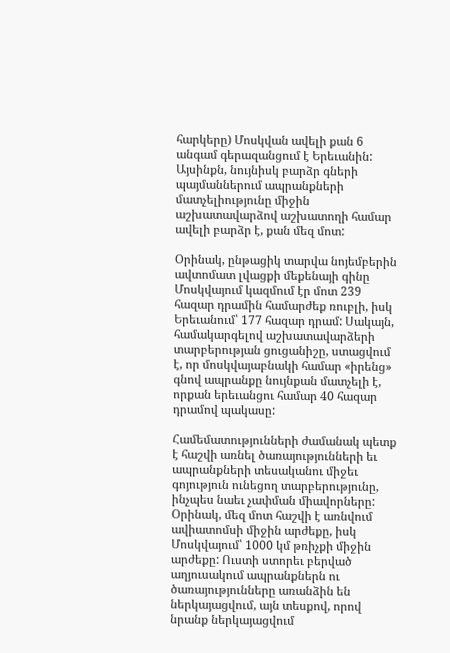հարկերը) Մոսկվան ավելի քան 6 անգամ գերազանցում է Երեւանին: Այսինքն, նույնիսկ բարձր գների պայմաններում ապրանքների մատչելիությունը միջին աշխատավարձով աշխատողի համար ավելի բարձր է, քան մեզ մոտ:

Օրինակ, ընթացիկ տարվա նոյեմբերին ավտոմատ լվացքի մեքենայի գինը Մոսկվայում կազմում էր մոտ 239 հազար դրամին համարժեք ռուբլի, իսկ Երեւանում՝ 177 հազար դրամ: Սակայն, համակարգելով աշխատավարձերի տարբերության ցուցանիշը, ստացվում է, որ մոսկվայաբնակի համար «իրենց» գնով ապրանքը նույնքան մատչելի է, որքան երեւանցու համար 40 հազար դրամով պակասը:

Համեմատությունների ժամանակ պետք է հաշվի առնել ծառայությունների եւ ապրանքների տեսականու միջեւ գոյություն ունեցող տարբերությունը, ինչպես նաեւ չափման միավորները: Օրինակ, մեզ մոտ հաշվի է առնվում ավիատոմսի միջին արժեքը, իսկ Մոսկվայում՝ 1000 կմ թռիչքի միջին արժեքը: Ուստի ստորեւ բերված աղյուսակում ապրանքներն ու ծառայությունները առանձին են ներկայացվում, այն տեսքով, որով նրանք ներկայացվում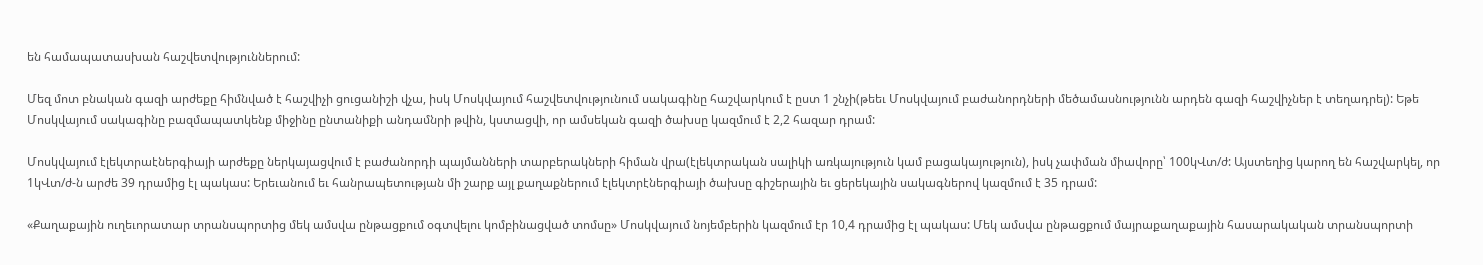են համապատասխան հաշվետվություններում:

Մեզ մոտ բնական գազի արժեքը հիմնված է հաշվիչի ցուցանիշի վչա, իսկ Մոսկվայում հաշվետվությունում սակագինը հաշվարկում է ըստ 1 շնչի(թեեւ Մոսկվայում բաժանորդների մեծամասնությունն արդեն գազի հաշվիչներ է տեղադրել): Եթե Մոսկվայում սակագինը բազմապատկենք միջինը ընտանիքի անդամնրի թվին, կստացվի, որ ամսեկան գազի ծախսը կազմում է 2,2 հազար դրամ:

Մոսկվայում էլեկտրաէներգիայի արժեքը ներկայացվում է բաժանորդի պայմանների տարբերակների հիման վրա(էլեկտրական սալիկի առկայություն կամ բացակայություն), իսկ չափման միավորը՝ 100կՎտ/ժ: Այստեղից կարող են հաշվարկել, որ 1կՎտ/ժ-ն արժե 39 դրամից էլ պակաս: Երեւանում եւ հանրապետության մի շարք այլ քաղաքներում էլեկտրէներգիայի ծախսը գիշերային եւ ցերեկային սակագներով կազմում է 35 դրամ:

«Քաղաքային ուղեւորատար տրանսպորտից մեկ ամսվա ընթացքում օգտվելու կոմբինացված տոմսը» Մոսկվայում նոյեմբերին կազմում էր 10,4 դրամից էլ պակաս: Մեկ ամսվա ընթացքում մայրաքաղաքային հասարակական տրանսպորտի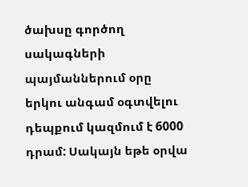ծախսը գործող սակագների պայմաններում օրը երկու անգամ օգտվելու դեպքում կազմում է 6000 դրամ: Սակայն եթե օրվա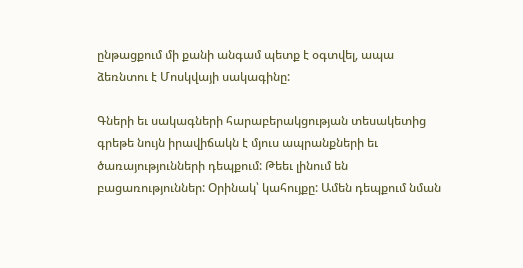ընթացքում մի քանի անգամ պետք է օգտվել, ապա ձեռնտու է Մոսկվայի սակագինը:

Գների եւ սակագների հարաբերակցության տեսակետից գրեթե նույն իրավիճակն է մյուս ապրանքների եւ ծառայությունների դեպքում: Թեեւ լինում են բացառություններ: Օրինակ՝ կահույքը: Ամեն դեպքում նման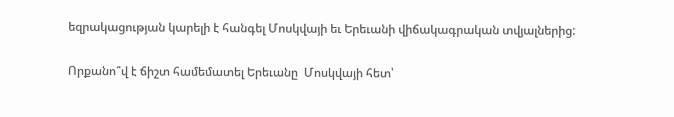եզրակացության կարելի է հանգել Մոսկվայի եւ Երեւանի վիճակագրական տվյալներից:

Որքանո՞վ է ճիշտ համեմատել Երեւանը  Մոսկվայի հետ՝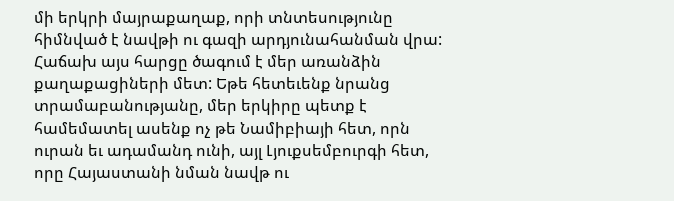մի երկրի մայրաքաղաք, որի տնտեսությունը հիմնված է նավթի ու գազի արդյունահանման վրա: Հաճախ այս հարցը ծագում է մեր առանձին քաղաքացիների մետ: Եթե հետեւենք նրանց տրամաբանությանը, մեր երկիրը պետք է համեմատել ասենք ոչ թե Նամիբիայի հետ, որն ուրան եւ ադամանդ ունի, այլ Լյուքսեմբուրգի հետ, որը Հայաստանի նման նավթ ու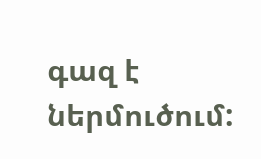գազ է ներմուծում: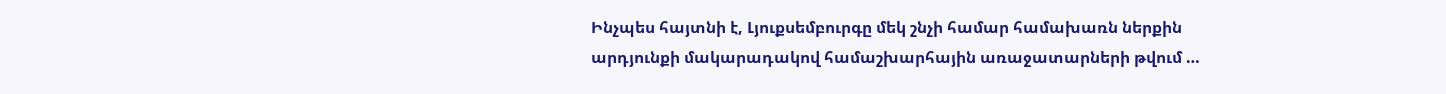Ինչպես հայտնի է, Լյուքսեմբուրգը մեկ շնչի համար համախառն ներքին արդյունքի մակարադակով համաշխարհային առաջատարների թվում …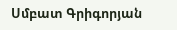Սմբատ Գրիգորյան